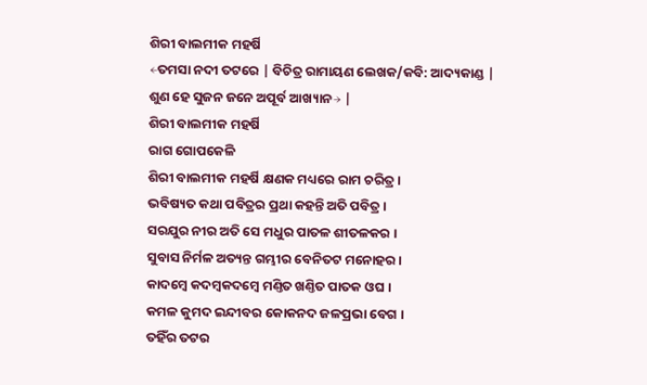ଶିରୀ ବାଲମୀକ ମହର୍ଷି
←ତମସା ନଦୀ ତଟରେ | ବିଚିତ୍ର ରାମାୟଣ ଲେଖକ/କବି: ଆଦ୍ୟକାଣ୍ଡ |
ଶୁଣ ହେ ସୁଜନ ଜନେ ଅପୂର୍ବ ଆଖ୍ୟାନ→ |
ଶିରୀ ବାଲମୀକ ମହର୍ଷି
ରାଗ ଗୋପକେଳି
ଶିରୀ ବାଲମୀକ ମହର୍ଷି କ୍ଷଣକ ମଧ୍ୟରେ ରାମ ଚରିତ୍ର ।
ଭବିଷ୍ୟତ କଥା ପବିତ୍ରର ପ୍ରଥା କହନ୍ତି ଅତି ପବିତ୍ର ।
ସରଯୁର ନୀର ଅତି ସେ ମଧୁର ପାତଳ ଶୀତଳକର ।
ସୁବାସ ନିର୍ମଳ ଅତ୍ୟନ୍ତ ଗମ୍ଭୀର ବେନିତଟ ମନୋହର ।
କାଦମ୍ବେ କଦମ୍ବକଦମ୍ବେ ମଣ୍ତିତ ଖଣ୍ତିତ ପାତକ ଓଘ ।
କମଳ କୁମଦ ଇନ୍ଦୀବର କୋକନଦ ଜଳପ୍ରଭା ବେଗ ।
ତହିଁର ତଟର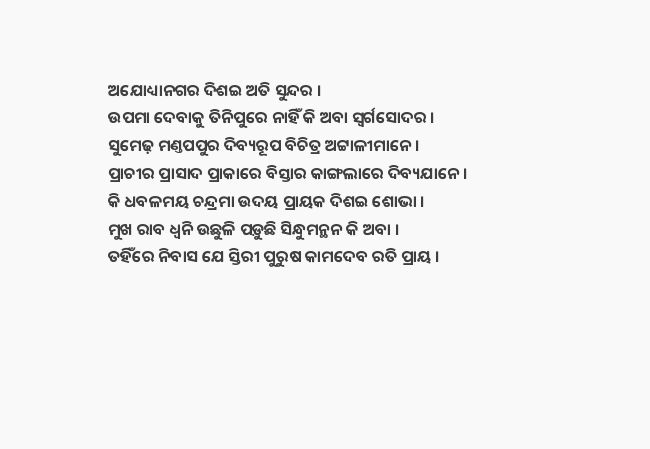ଅଯୋଧ୍ୟାନଗର ଦିଶଇ ଅତି ସୁନ୍ଦର ।
ଉପମା ଦେବାକୁ ତିନିପୁରେ ନାହିଁ କି ଅବା ସ୍ୱର୍ଗସୋଦର ।
ସୁମେଢ଼ ମଣ୍ତପପୁର ଦିବ୍ୟରୂପ ବିଚିତ୍ର ଅଟ୍ଟାଳୀମାନେ ।
ପ୍ରାଚୀର ପ୍ରାସାଦ ପ୍ରାକାରେ ବିସ୍ତାର କାଙ୍ଗଲାରେ ଦିବ୍ୟଯାନେ ।
କି ଧବଳମୟ ଚନ୍ଦ୍ରମା ଉଦୟ ପ୍ରାୟକ ଦିଶଇ ଶୋଭା ।
ମୁଖ ରାବ ଧ୍ୱନି ଉଛୁଳି ପଡ଼ୁଛି ସିନ୍ଧୁମନ୍ଥନ କି ଅବା ।
ତହିଁରେ ନିବାସ ଯେ ସ୍ତିରୀ ପୁରୁଷ କାମଦେବ ରତି ପ୍ରାୟ ।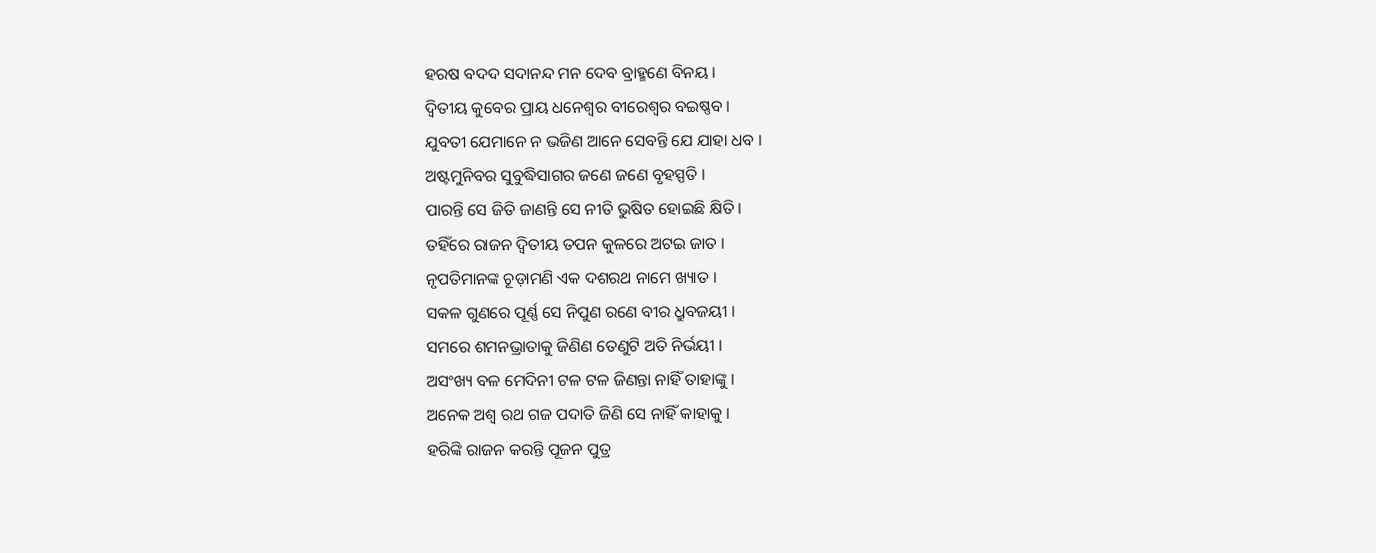ହରଷ ବଦଦ ସଦାନନ୍ଦ ମନ ଦେବ ବ୍ରାହ୍ମଣେ ବିନୟ ।
ଦ୍ୱିତୀୟ କୁବେର ପ୍ରାୟ ଧନେଶ୍ୱର ବୀରେଶ୍ୱର ବଇଷ୍ଣବ ।
ଯୁବତୀ ଯେମାନେ ନ ଭଜିଣ ଆନେ ସେବନ୍ତି ଯେ ଯାହା ଧବ ।
ଅଷ୍ଟମୁନିବର ସୁବୁଦ୍ଧିସାଗର ଜଣେ ଜଣେ ବୃହସ୍ପତି ।
ପାରନ୍ତି ସେ ଜିତି ଜାଣନ୍ତି ସେ ନୀତି ଭୁଷିତ ହୋଇଛି କ୍ଷିତି ।
ତହିଁରେ ରାଜନ ଦ୍ୱିତୀୟ ତପନ କୁଳରେ ଅଟଇ ଜାତ ।
ନୃପତିମାନଙ୍କ ଚୂଡ଼ାମଣି ଏକ ଦଶରଥ ନାମେ ଖ୍ୟାତ ।
ସକଳ ଗୁଣରେ ପୂର୍ଣ୍ଣ ସେ ନିପୁଣ ରଣେ ବୀର ଧ୍ରୁବଜୟୀ ।
ସମରେ ଶମନଭ୍ରାତାକୁ ଜିଣିଣ ତେଣୁଟି ଅତି ନିର୍ଭୟୀ ।
ଅସଂଖ୍ୟ ବଳ ମେଦିନୀ ଟଳ ଟଳ ଜିଣନ୍ତା ନାହିଁ ତାହାଙ୍କୁ ।
ଅନେକ ଅଶ୍ୱ ରଥ ଗଜ ପଦାତି ଜିଣି ସେ ନାହିଁ କାହାକୁ ।
ହରିଙ୍କି ରାଜନ କରନ୍ତି ପୂଜନ ପୁତ୍ର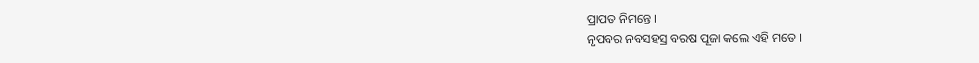ପ୍ରାପତ ନିମନ୍ତେ ।
ନୃପବର ନବସହସ୍ର ବରଷ ପୂଜା କଲେ ଏହି ମତେ ।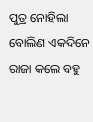ପୁତ୍ର ନୋହିଲା ବୋଲିଣ ଏକଦିନେ ରାଜା କଲେ ବହୁ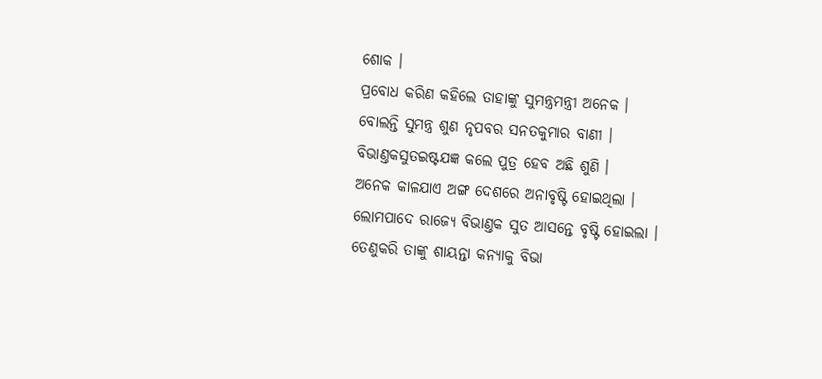ଶୋକ ।
ପ୍ରବୋଧ କରିଣ କହିଲେ ତାହାଙ୍କୁ ସୁମନ୍ତ୍ରମନ୍ତ୍ରୀ ଅନେକ ।
ବୋଲନ୍ତି ସୁମନ୍ତ୍ର ଶୁଣ ନୃପବର ସନତକୁମାର ବାଣୀ ।
ବିଭାଣ୍ତକସୁତଇଷ୍ଟଯଜ୍ଞ କଲେ ପୁତ୍ର ହେବ ଅଛି ଶୁଣି ।
ଅନେକ କାଳଯାଏ ଅଙ୍ଗ ଦେଶରେ ଅନାବୃଷ୍ଟି ହୋଇଥିଲା ।
ଲୋମପାଦେ ରାଜ୍ୟେ ବିଭାଣ୍ତକ ସୁତ ଆସନ୍ତେ ବୃଷ୍ଟି ହୋଇଲା ।
ତେଣୁକରି ତାଙ୍କୁ ଶାୟନ୍ତା କନ୍ୟାକୁ ବିଭା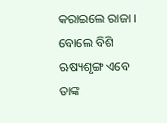କରାଇଲେ ରାଜା ।
ବୋଲେ ବିଶି ଋଷ୍ୟଶୃଙ୍ଗ ଏବେ ତାଙ୍କ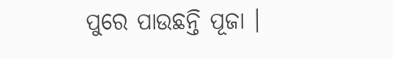ପୁରେ ପାଉଛନ୍ତି ପୂଜା ।